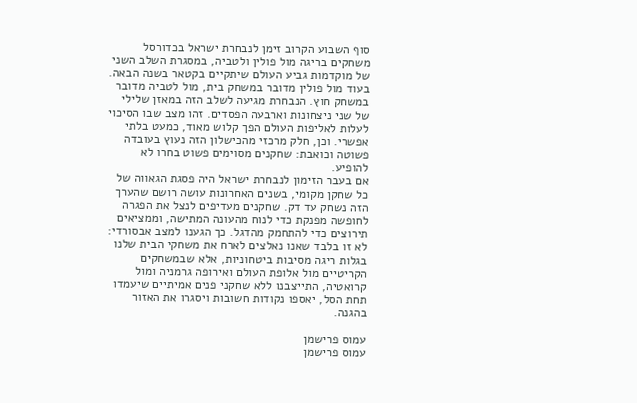סוף השבוע הקרוב זימן לנבחרת ישראל בכדורסל משחקים בריגה מול פולין ולטביה, במסגרת השלב השני של מוקדמות גביע העולם שיתקיים בקטאר בשנה הבאה. בעוד מול פולין מדובר במשחק בית, מול לטביה מדובר במשחק חוץ. הנבחרת מגיעה לשלב הזה במאזן שלילי של שני ניצחונות וארבעה הפסדים. זהו מצב שבו הסיכוי לעלות לאליפות העולם הפך קלוש מאוד, כמעט בלתי אפשרי. וכן, חלק מרכזי מהכישלון הזה נעוץ בעובדה פשוטה וכואבת: שחקנים מסוימים פשוט בחרו לא להופיע.
אם בעבר הזימון לנבחרת ישראל היה פסגת הגאווה של כל שחקן מקומי, בשנים האחרונות עושה רושם שהערך הזה נשחק עד דק. שחקנים מעדיפים לנצל את הפגרה לחופשה מפנקת כדי לנוח מהעונה המתישה, וממציאים תירוצים כדי להתחמק מהדגל. כך הגענו למצב אבסורדי: לא זו בלבד שאנו נאלצים לארח את משחקי הבית שלנו בגלות ריגה מסיבות ביטחוניות, אלא שבמשחקים הקריטיים מול אלופת העולם ואירופה גרמניה ומול קרואטיה, התייצבנו ללא שחקני פנים אמיתיים שיעמדו תחת הסל, יאספו נקודות חשובות ויסגרו את האזור בהגנה.

עמוס פרישמן
עמוס פרישמן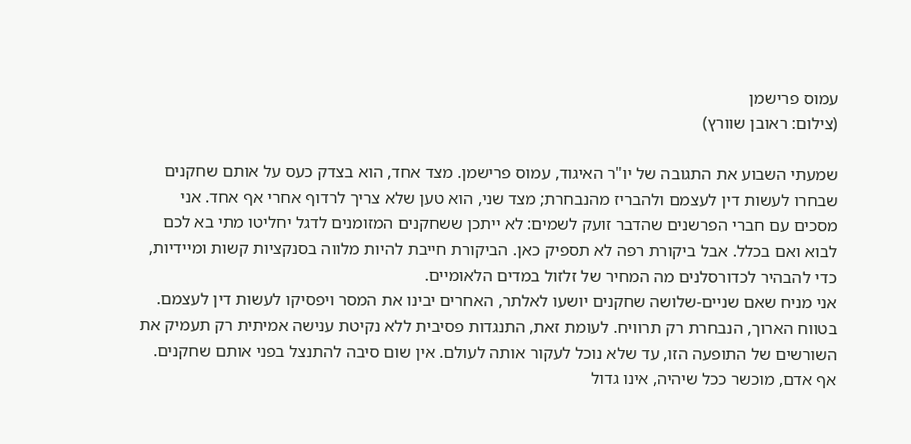עמוס פרישמן
(צילום: ראובן שוורץ)

שמעתי השבוע את התגובה של יו"ר האיגוד, עמוס פרישמן. מצד אחד, הוא בצדק כעס על אותם שחקנים שבחרו לעשות דין לעצמם ולהבריז מהנבחרת; מצד שני, הוא טען שלא צריך לרדוף אחרי אף אחד. אני מסכים עם חברי הפרשנים שהדבר זועק לשמים: לא ייתכן ששחקנים המזומנים לדגל יחליטו מתי בא לכם לבוא ואם בכלל. אבל ביקורת רפה לא תספיק כאן. הביקורת חייבת להיות מלווה בסנקציות קשות ומיידיות, כדי להבהיר לכדורסלנים מה המחיר של זלזול במדים הלאומיים.
אני מניח שאם שניים-שלושה שחקנים יושעו לאלתר, האחרים יבינו את המסר ויפסיקו לעשות דין לעצמם. בטווח הארוך, הנבחרת רק תרוויח. לעומת זאת, התנגדות פסיבית ללא נקיטת ענישה אמיתית רק תעמיק את השורשים של התופעה הזו, עד שלא נוכל לעקור אותה לעולם. אין שום סיבה להתנצל בפני אותם שחקנים. אף אדם, מוכשר ככל שיהיה, אינו גדול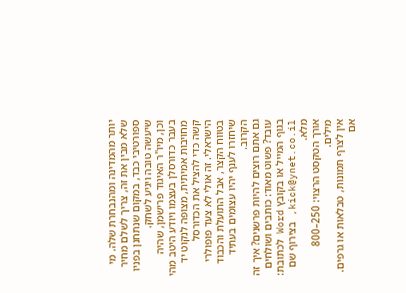יותר מהמדינה ומהנבחרת שלה. מי שלא מבין את זה, צריך לשלם מחיר ספורטיבי כבד, במקום שנתחנן בפניו שיעשה טובה ויגיע לשחק.
וכן, מיו"ר האיגוד פרישמן, שהיה בעבר כדורסלן בעצמו ויודע היטב מהי מחויבות אמיתית, מצופה לנקוט יד קשה כדי להציל את הכדורסל הישראלי. זה אולי לא צעד פופולרי בטווח הקצר, אבל התועלת והכבוד שיחזרו לענף יהיו עצומים בעתיד הקרוב.
גם אתם רוצים להיות פרשנים? איך זה עובד? פשוט מאוד: כותבים ושולחים בגוף המייל או בקובץ Word לכתובת: kick@ynet.co.il, בצירוף שם מלא.
אורך הטקסט הרצוי: 250–800 מילים.
אין לצרף תמונות, טבלאות או גרפים.
אם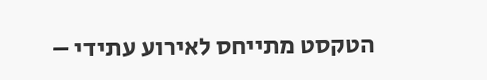הטקסט מתייחס לאירוע עתידי –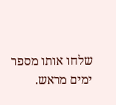שלחו אותו מספר ימים מראש.